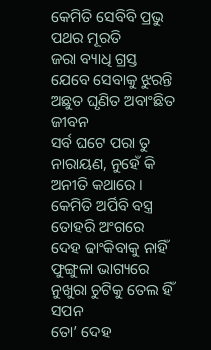କେମିତି ସେବିବି ପ୍ରଭୁ ପଥର ମୂରତି
ଜରା ବ୍ୟାଧି ଗ୍ରସ୍ତ ଯେବେ ସେବାକୁ ଝୁରନ୍ତି
ଅଛୁତ ଘୃଣିତ ଅବାଂଛିତ ଜୀବନ
ସର୍ବ ଘଟେ ପରା ତୁ ନାରାୟଣ, ନୁହେଁ କି ଅନୀତି କଥାରେ ।
କେମିତି ଅର୍ପିବି ବସ୍ତ୍ର ତୋହରି ଅଂଗରେ
ଦେହ ଢାଂକିବାକୁ ନାହିଁ ଫୁଙ୍ଗୁଳା ଭାଗ୍ୟରେ
ନୁଖୁରା ଚୁଟିକୁ ତେଲ ହିଁ ସପନ
ତୋ’ ଦେହ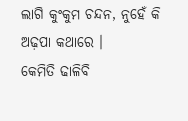ଲାଗି କୁଂକୁମ ଚନ୍ଦନ, ନୁହେଁ କି ଅଢ଼ପା କଥାରେ ।
କେମିତି ଢାଳିବି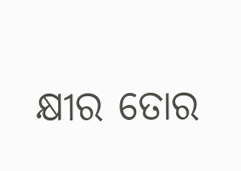କ୍ଷୀର ତୋର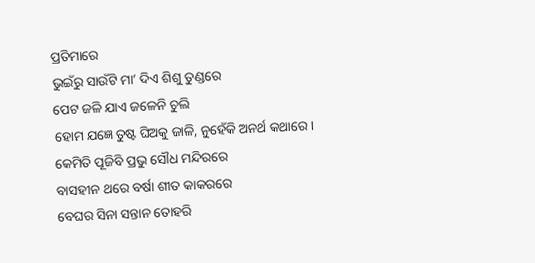ପ୍ରତିମାରେ
ଭୁଇଁରୁ ସାଉଁଟି ମା’ ଦିଏ ଶିଶୁ ତୁଣ୍ଡରେ
ପେଟ ଜଳି ଯାଏ ଜଳେନି ଚୁଲି
ହୋମ ଯଜ୍ଞେ ତୁଷ୍ଟ ଘିଅକୁ ଜାଳି, ନୁହେଁକି ଅନର୍ଥ କଥାରେ ।
କେମିତି ପୂଜିବି ପ୍ରଭୁ ସୌଧ ମନ୍ଦିରରେ
ବାସହୀନ ଥରେ ବର୍ଷା ଶୀତ କାକରରେ
ବେଘର ସିନା ସନ୍ତାନ ତୋହରି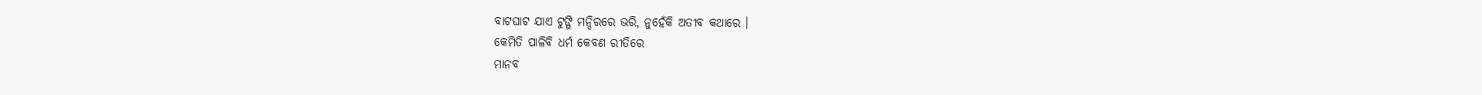ବାଟଘାଟ ଯାଏ ଟୁଙ୍ଗି ମନ୍ଦିରରେ ଭରି, ନୁହେଁକି ଅତୀବ କଥାରେ ।
କେମିତି ପାଳିବି ଧର୍ମ କେବଣ ରୀତିରେ
ମାନବ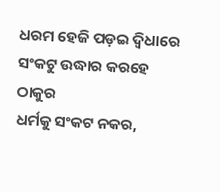ଧରମ ହେଜି ପଡ଼ଇ ଦ୍ୱିଧାରେ
ସଂକଟୁ ଉଦ୍ଧାର କରହେ ଠାକୁର
ଧର୍ମକୁ ସଂକଟ ନକର,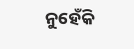ନୁହେଁକି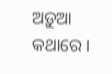ଅଡ଼ୁଆ କଥାରେ ।